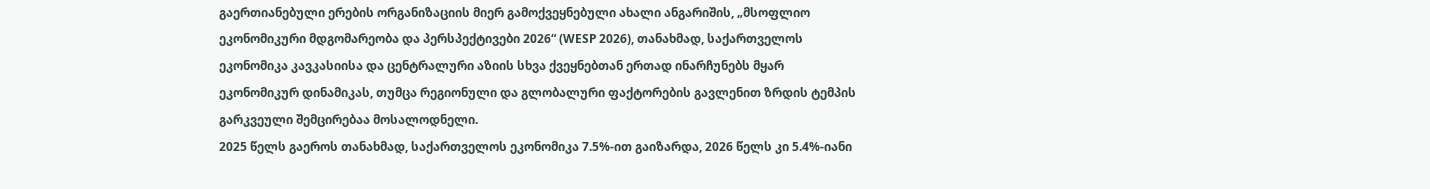გაერთიანებული ერების ორგანიზაციის მიერ გამოქვეყნებული ახალი ანგარიშის, „მსოფლიო ეკონომიკური მდგომარეობა და პერსპექტივები 2026“ (WESP 2026), თანახმად, საქართველოს ეკონომიკა კავკასიისა და ცენტრალური აზიის სხვა ქვეყნებთან ერთად ინარჩუნებს მყარ ეკონომიკურ დინამიკას, თუმცა რეგიონული და გლობალური ფაქტორების გავლენით ზრდის ტემპის გარკვეული შემცირებაა მოსალოდნელი.
2025 წელს გაეროს თანახმად, საქართველოს ეკონომიკა 7.5%-ით გაიზარდა, 2026 წელს კი 5.4%-იანი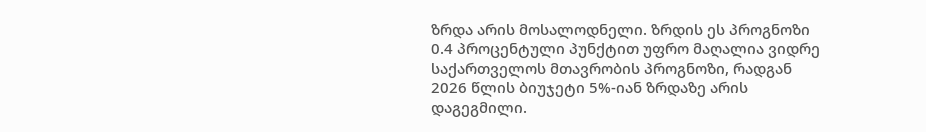ზრდა არის მოსალოდნელი. ზრდის ეს პროგნოზი 0.4 პროცენტული პუნქტით უფრო მაღალია ვიდრე საქართველოს მთავრობის პროგნოზი, რადგან 2026 წლის ბიუჯეტი 5%-იან ზრდაზე არის დაგეგმილი.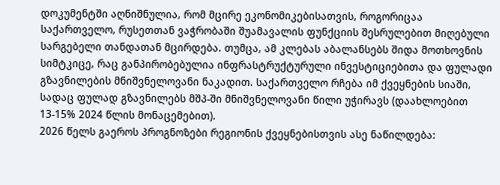დოკუმენტში აღნიშნულია, რომ მცირე ეკონომიკებისათვის, როგორიცაა საქართველო, რუსეთთან ვაჭრობაში შუამავალის ფუნქციის შესრულებით მიღებული სარგებელი თანდათან მცირდება. თუმცა, ამ კლებას აბალანსებს შიდა მოთხოვნის სიმტკიცე, რაც განპირობებულია ინფრასტრუქტურული ინვესტიციებითა და ფულადი გზავნილების მნიშვნელოვანი ნაკადით. საქართველო რჩება იმ ქვეყნების სიაში, სადაც ფულად გზავნილებს მშპ-ში მნიშვნელოვანი წილი უჭირავს (დაახლოებით 13-15% 2024 წლის მონაცემებით).
2026 წელს გაეროს პროგნოზები რეგიონის ქვეყნებისთვის ასე ნაწილდება: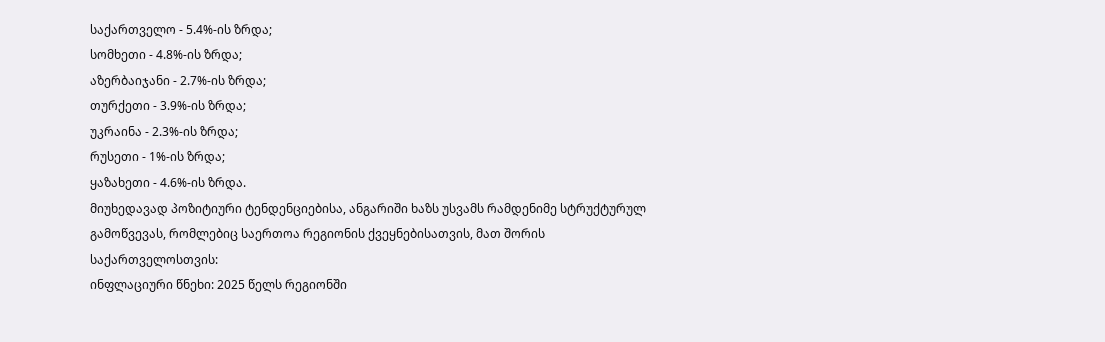საქართველო - 5.4%-ის ზრდა;
სომხეთი - 4.8%-ის ზრდა;
აზერბაიჯანი - 2.7%-ის ზრდა;
თურქეთი - 3.9%-ის ზრდა;
უკრაინა - 2.3%-ის ზრდა;
რუსეთი - 1%-ის ზრდა;
ყაზახეთი - 4.6%-ის ზრდა.
მიუხედავად პოზიტიური ტენდენციებისა, ანგარიში ხაზს უსვამს რამდენიმე სტრუქტურულ გამოწვევას, რომლებიც საერთოა რეგიონის ქვეყნებისათვის, მათ შორის საქართველოსთვის:
ინფლაციური წნეხი: 2025 წელს რეგიონში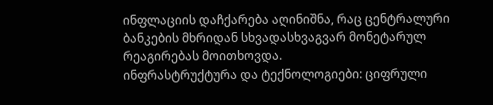ინფლაციის დაჩქარება აღინიშნა, რაც ცენტრალური ბანკების მხრიდან სხვადასხვაგვარ მონეტარულ რეაგირებას მოითხოვდა.
ინფრასტრუქტურა და ტექნოლოგიები: ციფრული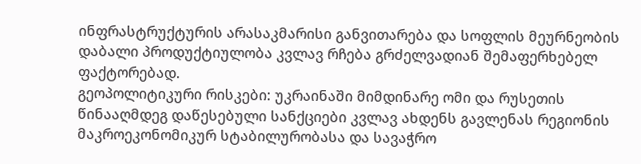ინფრასტრუქტურის არასაკმარისი განვითარება და სოფლის მეურნეობის დაბალი პროდუქტიულობა კვლავ რჩება გრძელვადიან შემაფერხებელ ფაქტორებად.
გეოპოლიტიკური რისკები: უკრაინაში მიმდინარე ომი და რუსეთის წინააღმდეგ დაწესებული სანქციები კვლავ ახდენს გავლენას რეგიონის მაკროეკონომიკურ სტაბილურობასა და სავაჭრო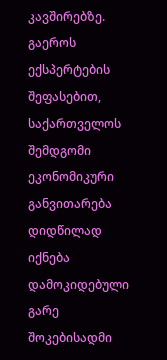კავშირებზე.
გაეროს ექსპერტების შეფასებით, საქართველოს შემდგომი ეკონომიკური განვითარება დიდწილად იქნება დამოკიდებული გარე შოკებისადმი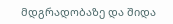მდგრადობაზე და შიდა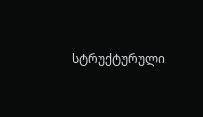სტრუქტურული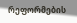რეფორმების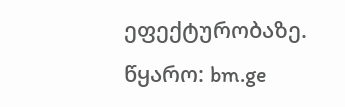ეფექტურობაზე.
წყარო: bm.ge